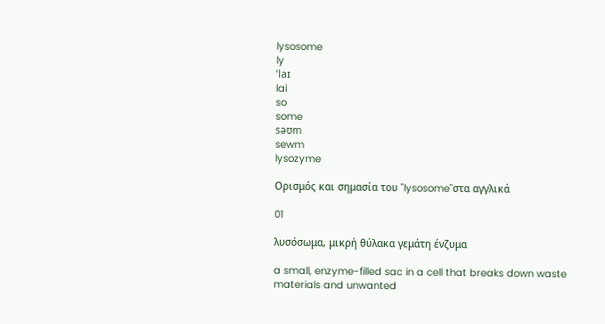lysosome
ly
ˈlaɪ
lai
so
some
səʊm
sewm
lysozyme

Ορισμός και σημασία του "lysosome"στα αγγλικά

01

λυσόσωμα, μικρή θύλακα γεμάτη ένζυμα

a small, enzyme-filled sac in a cell that breaks down waste materials and unwanted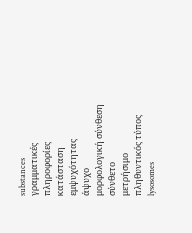substances
γραμματικές πληροφορίες
κατάσταση εμψυχότητας
άψυχο
μορφολογική σύνθεση
σύνθετο
μετρήσιμο
πληθυντικός τύπος
lysosomes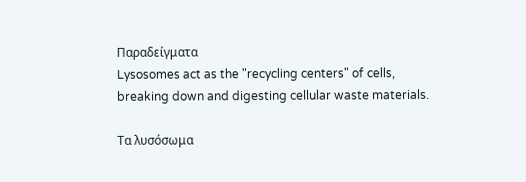Παραδείγματα
Lysosomes act as the "recycling centers" of cells, breaking down and digesting cellular waste materials.

Τα λυσόσωμα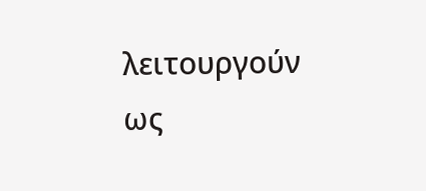λειτουργούν ως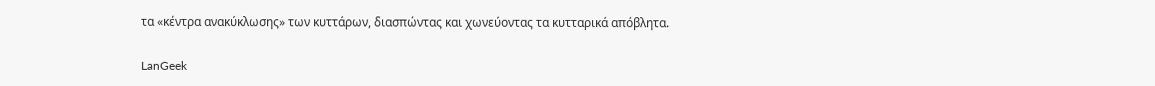τα «κέντρα ανακύκλωσης» των κυττάρων, διασπώντας και χωνεύοντας τα κυτταρικά απόβλητα.

LanGeek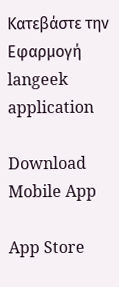Κατεβάστε την Εφαρμογή
langeek application

Download Mobile App

App Store